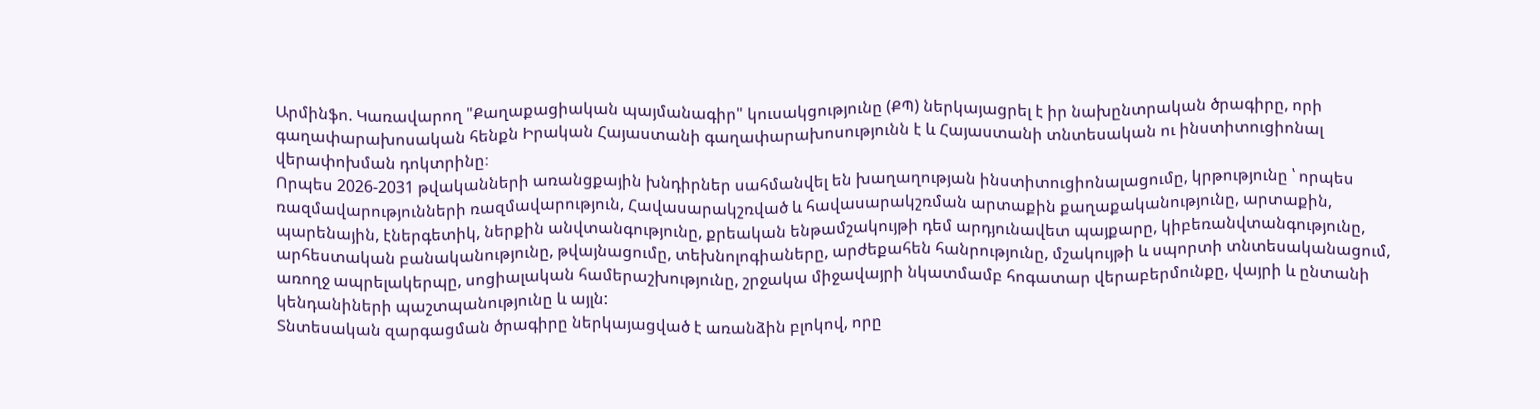Արմինֆո. Կառավարող "Քաղաքացիական պայմանագիր" կուսակցությունը (ՔՊ) ներկայացրել է իր նախընտրական ծրագիրը, որի գաղափարախոսական հենքն Իրական Հայաստանի գաղափարախոսությունն է և Հայաստանի տնտեսական ու ինստիտուցիոնալ վերափոխման դոկտրինը։
Որպես 2026-2031 թվականների առանցքային խնդիրներ սահմանվել են խաղաղության ինստիտուցիոնալացումը, կրթությունը ՝ որպես ռազմավարությունների ռազմավարություն, Հավասարակշռված և հավասարակշռման արտաքին քաղաքականությունը, արտաքին, պարենային, էներգետիկ, ներքին անվտանգությունը, քրեական ենթամշակույթի դեմ արդյունավետ պայքարը, կիբեռանվտանգությունը, արհեստական բանականությունը, թվայնացումը, տեխնոլոգիաները, արժեքահեն հանրությունը, մշակույթի և սպորտի տնտեսականացում, առողջ ապրելակերպը, սոցիալական համերաշխությունը, շրջակա միջավայրի նկատմամբ հոգատար վերաբերմունքը, վայրի և ընտանի կենդանիների պաշտպանությունը և այլն:
Տնտեսական զարգացման ծրագիրը ներկայացված է առանձին բլոկով, որը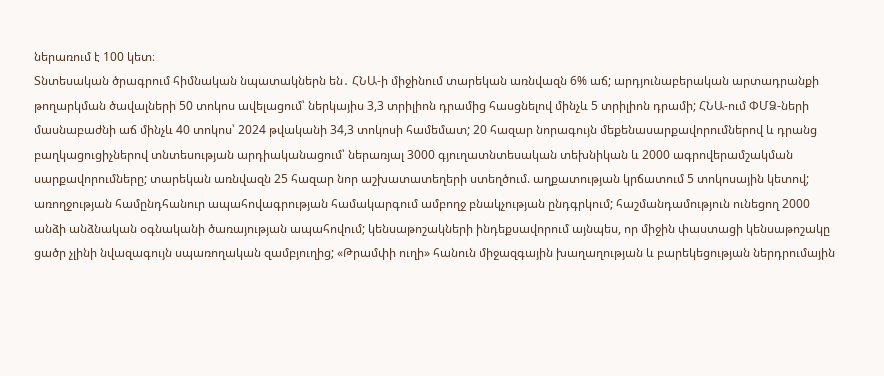ներառում է 100 կետ։
Տնտեսական ծրագրում հիմնական նպատակներն են․ ՀՆԱ-ի միջինում տարեկան առնվազն 6% աճ; արդյունաբերական արտադրանքի թողարկման ծավալների 50 տոկոս ավելացում՝ ներկայիս 3,3 տրիլիոն դրամից հասցնելով մինչև 5 տրիլիոն դրամի; ՀՆԱ-ում ՓՄՁ-ների մասնաբաժնի աճ մինչև 40 տոկոս՝ 2024 թվականի 34,3 տոկոսի համեմատ; 20 հազար նորագույն մեքենասարքավորումներով և դրանց բաղկացուցիչներով տնտեսության արդիականացում՝ ներառյալ 3000 գյուղատնտեսական տեխնիկան և 2000 ագրովերամշակման սարքավորումները; տարեկան առնվազն 25 հազար նոր աշխատատեղերի ստեղծում. աղքատության կրճատում 5 տոկոսային կետով; առողջության համընդհանուր ապահովագրության համակարգում ամբողջ բնակչության ընդգրկում; հաշմանդամություն ունեցող 2000 անձի անձնական օգնականի ծառայության ապահովում; կենսաթոշակների ինդեքսավորում այնպես, որ միջին փաստացի կենսաթոշակը ցածր չլինի նվազագույն սպառողական զամբյուղից; «Թրամփի ուղի» հանուն միջազգային խաղաղության և բարեկեցության ներդրումային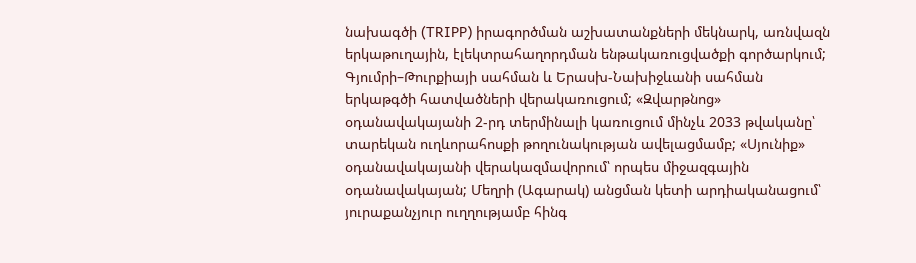նախագծի (TRIPP) իրագործման աշխատանքների մեկնարկ, առնվազն երկաթուղային, էլեկտրահաղորդման ենթակառուցվածքի գործարկում; Գյումրի–Թուրքիայի սահման և Երասխ-Նախիջևանի սահման երկաթգծի հատվածների վերակառուցում; «Զվարթնոց» օդանավակայանի 2-րդ տերմինալի կառուցում մինչև 2033 թվականը՝ տարեկան ուղևորահոսքի թողունակության ավելացմամբ; «Սյունիք» օդանավակայանի վերակազմավորում՝ որպես միջազգային օդանավակայան; Մեղրի (Ագարակ) անցման կետի արդիականացում՝ յուրաքանչյուր ուղղությամբ հինգ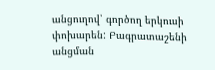անցուղով՝ գործող երկուսի փոխարեն: Բագրատաշենի անցման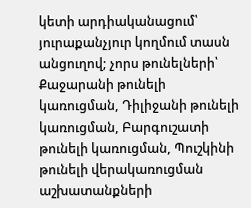կետի արդիականացում՝ յուրաքանչյուր կողմում տասն անցուղով; չորս թունելների՝ Քաջարանի թունելի կառուցման, Դիլիջանի թունելի կառուցման, Բարգուշատի թունելի կառուցման, Պուշկինի թունելի վերակառուցման աշխատանքների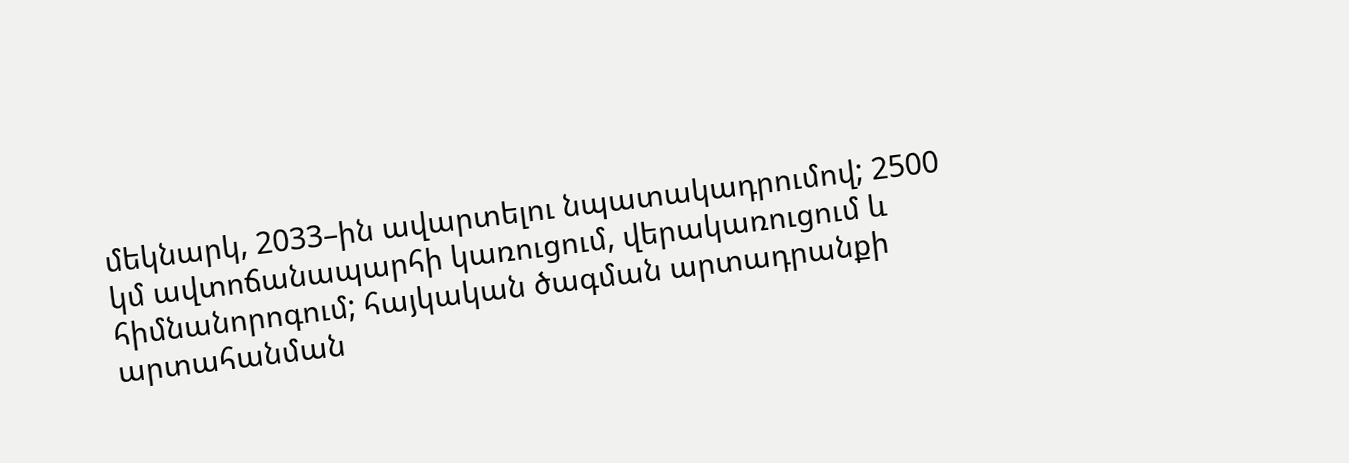մեկնարկ, 2033–ին ավարտելու նպատակադրումով; 2500 կմ ավտոճանապարհի կառուցում, վերակառուցում և հիմնանորոգում; հայկական ծագման արտադրանքի արտահանման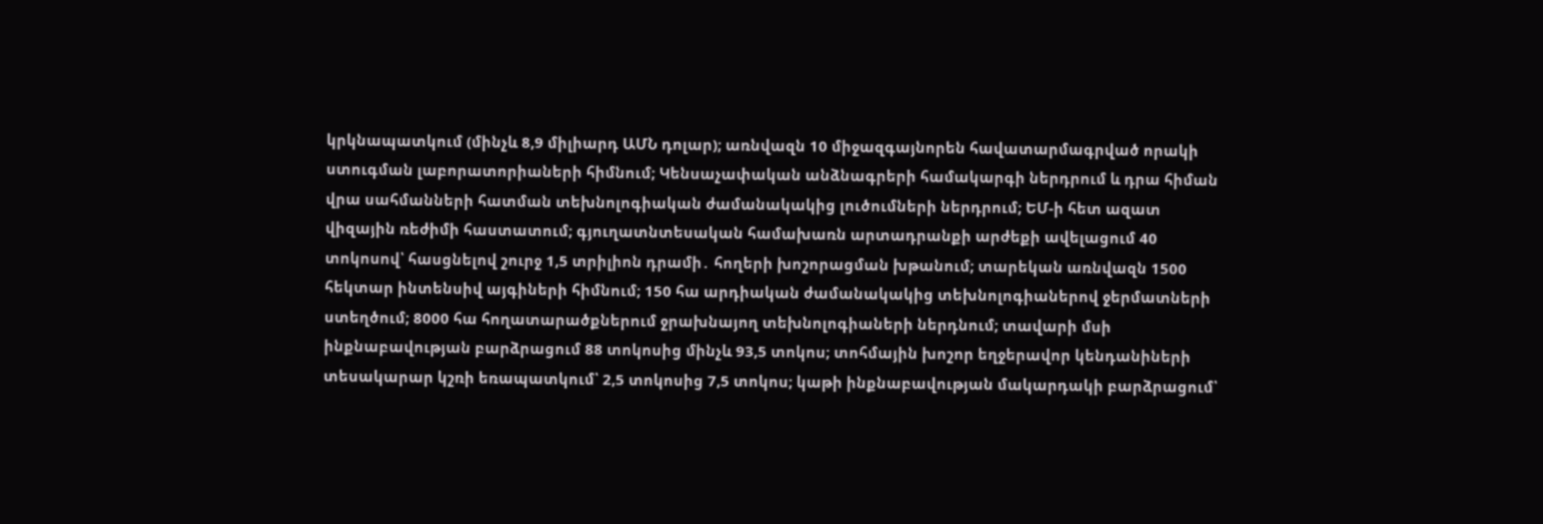կրկնապատկում (մինչև 8,9 միլիարդ ԱՄՆ դոլար); առնվազն 10 միջազգայնորեն հավատարմագրված որակի ստուգման լաբորատորիաների հիմնում; Կենսաչափական անձնագրերի համակարգի ներդրում և դրա հիման վրա սահմանների հատման տեխնոլոգիական ժամանակակից լուծումների ներդրում; ԵՄ-ի հետ ազատ վիզային ռեժիմի հաստատում; գյուղատնտեսական համախառն արտադրանքի արժեքի ավելացում 40 տոկոսով՝ հասցնելով շուրջ 1,5 տրիլիոն դրամի․ հողերի խոշորացման խթանում; տարեկան առնվազն 1500 հեկտար ինտենսիվ այգիների հիմնում; 150 հա արդիական ժամանակակից տեխնոլոգիաներով ջերմատների ստեղծում; 8000 հա հողատարածքներում ջրախնայող տեխնոլոգիաների ներդնում; տավարի մսի ինքնաբավության բարձրացում 88 տոկոսից մինչև 93,5 տոկոս; տոհմային խոշոր եղջերավոր կենդանիների տեսակարար կշռի եռապատկում՝ 2,5 տոկոսից 7,5 տոկոս; կաթի ինքնաբավության մակարդակի բարձրացում՝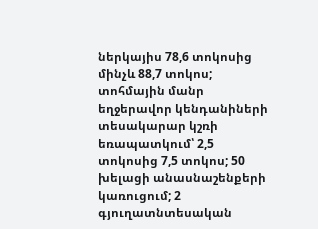ներկայիս 78,6 տոկոսից մինչև 88,7 տոկոս; տոհմային մանր եղջերավոր կենդանիների տեսակարար կշռի եռապատկում՝ 2,5 տոկոսից 7,5 տոկոս; 50 խելացի անասնաշենքերի կառուցում; 2 գյուղատնտեսական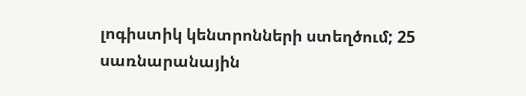լոգիստիկ կենտրոնների ստեղծում; 25 սառնարանային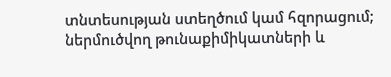տնտեսության ստեղծում կամ հզորացում; ներմուծվող թունաքիմիկատների և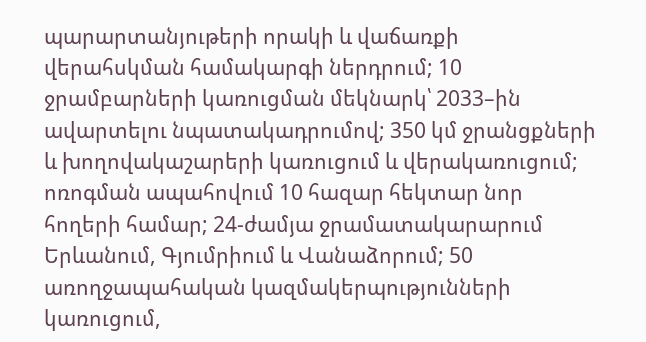պարարտանյութերի որակի և վաճառքի վերահսկման համակարգի ներդրում; 10 ջրամբարների կառուցման մեկնարկ՝ 2033–ին ավարտելու նպատակադրումով; 350 կմ ջրանցքների և խողովակաշարերի կառուցում և վերակառուցում; ոռոգման ապահովում 10 հազար հեկտար նոր հողերի համար; 24-ժամյա ջրամատակարարում Երևանում, Գյումրիում և Վանաձորում; 50 առողջապահական կազմակերպությունների կառուցում,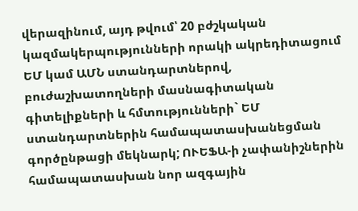վերազինում, այդ թվում՝ 20 բժշկական կազմակերպությունների որակի ակրեդիտացում ԵՄ կամ ԱՄՆ ստանդարտներով, բուժաշխատողների մասնագիտական գիտելիքների և հմտությունների` ԵՄ ստանդարտներին համապատասխանեցման գործընթացի մեկնարկ; ՈՒԵՖԱ-ի չափանիշներին համապատասխան նոր ազգային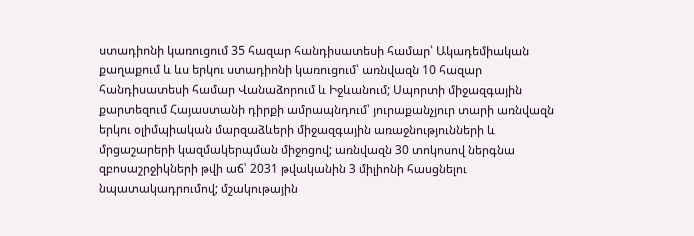ստադիոնի կառուցում 35 հազար հանդիսատեսի համար՝ Ակադեմիական քաղաքում և ևս երկու ստադիոնի կառուցում՝ առնվազն 10 հազար հանդիսատեսի համար Վանաձորում և Իջևանում; Սպորտի միջազգային քարտեզում Հայաստանի դիրքի ամրապնդում՝ յուրաքանչյուր տարի առնվազն երկու օլիմպիական մարզաձևերի միջազգային առաջնությունների և մրցաշարերի կազմակերպման միջոցով; առնվազն 30 տոկոսով ներգնա զբոսաշրջիկների թվի աճ՝ 2031 թվականին 3 միլիոնի հասցնելու նպատակադրումով; մշակութային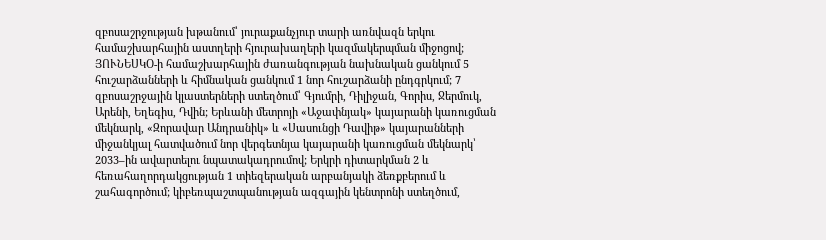զբոսաշրջության խթանում՝ յուրաքանչյուր տարի առնվազն երկու համաշխարհային աստղերի հյուրախաղերի կազմակերպման միջոցով; ՅՈՒՆԵՍԿՕ-ի համաշխարհային ժառանգության նախնական ցանկում 5 հուշարձանների և հիմնական ցանկում 1 նոր հուշարձանի ընդգրկում; 7 զբոսաշրջային կլաստերների ստեղծում՝ Գյումրի, Դիլիջան, Գորիս, Ջերմուկ, Արենի, Եղեգիս, Դվին; Երևանի մետրոյի «Աջափնյակ» կայարանի կառուցման մեկնարկ, «Զորավար Անդրանիկ» և «Սասունցի Դավիթ» կայարանների միջանկյալ հատվածում նոր վերգետնյա կայարանի կառուցման մեկնարկ՝ 2033–ին ավարտելու նպատակադրումով; Երկրի դիտարկման 2 և հեռահաղորդակցության 1 տիեզերական արբանյակի ձեռքբերում և շահագործում; կիբեռպաշտպանության ազգային կենտրոնի ստեղծում,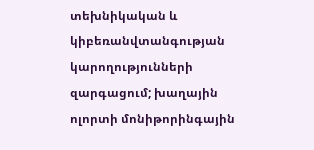տեխնիկական և կիբեռանվտանգության կարողությունների զարգացում; խաղային ոլորտի մոնիթորինգային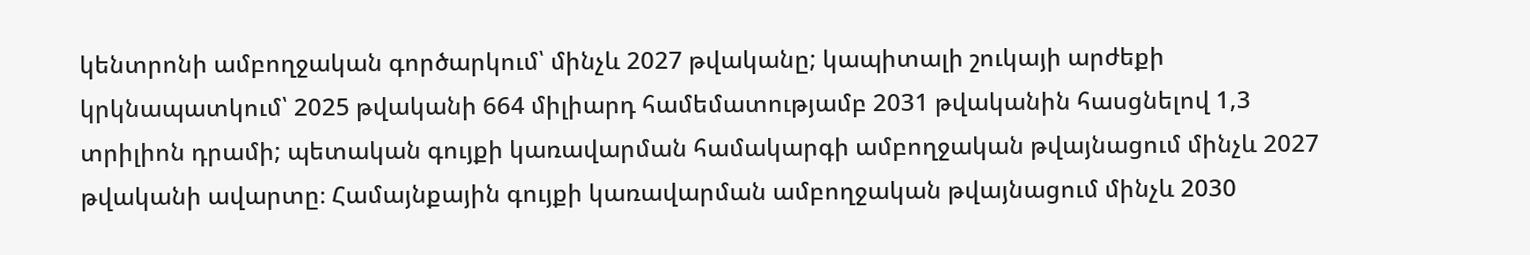կենտրոնի ամբողջական գործարկում՝ մինչև 2027 թվականը; կապիտալի շուկայի արժեքի կրկնապատկում՝ 2025 թվականի 664 միլիարդ համեմատությամբ 2031 թվականին հասցնելով 1,3 տրիլիոն դրամի; պետական գույքի կառավարման համակարգի ամբողջական թվայնացում մինչև 2027 թվականի ավարտը։ Համայնքային գույքի կառավարման ամբողջական թվայնացում մինչև 2030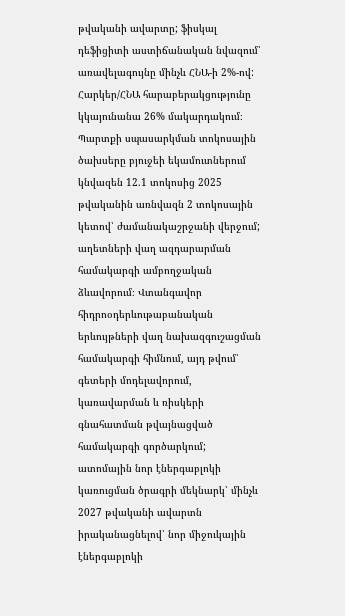թվականի ավարտը; ֆիսկալ դեֆիցիտի աստիճանական նվազում՝ առավելագույնը մինչև ՀՆԱ-ի 2%-ով: Հարկեր/ՀՆԱ հարաբերակցությունը կկայունանա 26% մակարդակում։ Պարտքի սպասարկման տոկոսային ծախսերը բյուջեի եկամուտներում կնվազեն 12.1 տոկոսից 2025 թվականին առնվազն 2 տոկոսային կետով՝ ժամանակաշրջանի վերջում; աղետների վաղ ազդարարման համակարգի ամբողջական ձևավորում։ Վտանգավոր հիդրոօդերևութաբանական երևույթների վաղ նախազգուշացման համակարգի հիմնում, այդ թվում՝ գետերի մոդելավորում, կառավարման և ռիսկերի գնահատման թվայնացված համակարգի գործարկում; ատոմային նոր էներգաբլոկի կառուցման ծրագրի մեկնարկ՝ մինչև 2027 թվականի ավարտն իրականացնելով՝ նոր միջուկային էներգաբլոկի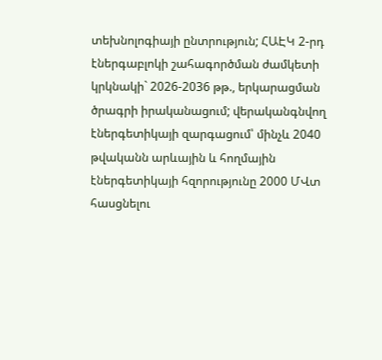տեխնոլոգիայի ընտրություն; ՀԱԷԿ 2-րդ էներգաբլոկի շահագործման ժամկետի կրկնակի` 2026-2036 թթ., երկարացման ծրագրի իրականացում; վերականգնվող էներգետիկայի զարգացում՝ մինչև 2040 թվականն արևային և հողմային էներգետիկայի հզորությունը 2000 ՄՎտ հասցնելու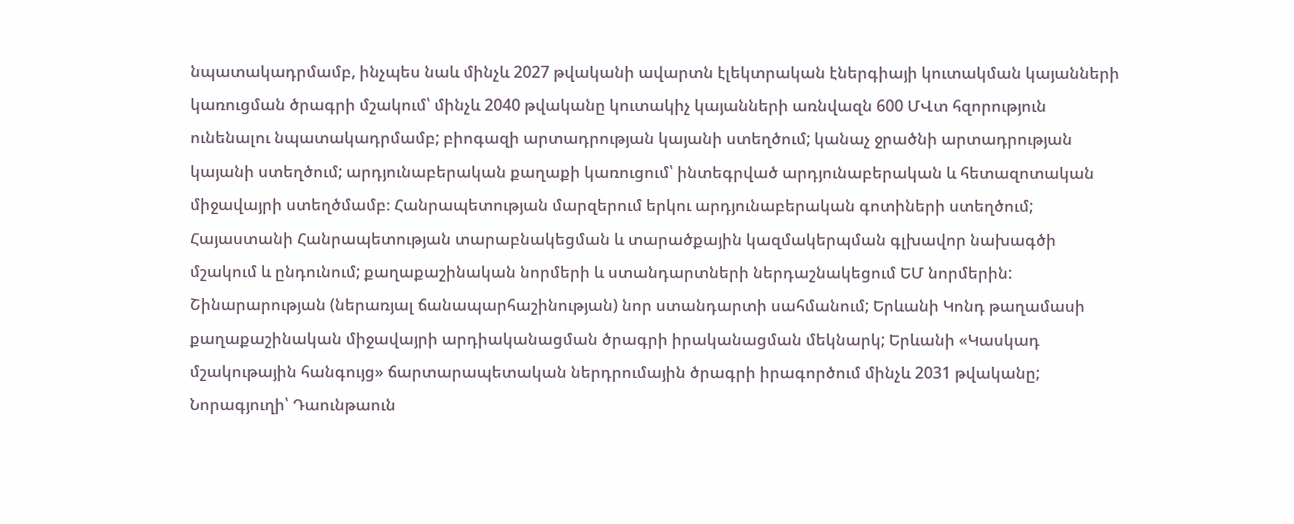նպատակադրմամբ, ինչպես նաև մինչև 2027 թվականի ավարտն էլեկտրական էներգիայի կուտակման կայանների կառուցման ծրագրի մշակում՝ մինչև 2040 թվականը կուտակիչ կայանների առնվազն 600 ՄՎտ հզորություն ունենալու նպատակադրմամբ; բիոգազի արտադրության կայանի ստեղծում; կանաչ ջրածնի արտադրության կայանի ստեղծում; արդյունաբերական քաղաքի կառուցում՝ ինտեգրված արդյունաբերական և հետազոտական միջավայրի ստեղծմամբ։ Հանրապետության մարզերում երկու արդյունաբերական գոտիների ստեղծում; Հայաստանի Հանրապետության տարաբնակեցման և տարածքային կազմակերպման գլխավոր նախագծի մշակում և ընդունում; քաղաքաշինական նորմերի և ստանդարտների ներդաշնակեցում ԵՄ նորմերին: Շինարարության (ներառյալ ճանապարհաշինության) նոր ստանդարտի սահմանում; Երևանի Կոնդ թաղամասի քաղաքաշինական միջավայրի արդիականացման ծրագրի իրականացման մեկնարկ; Երևանի «Կասկադ մշակութային հանգույց» ճարտարապետական ներդրումային ծրագրի իրագործում մինչև 2031 թվականը; Նորագյուղի՝ Դաունթաուն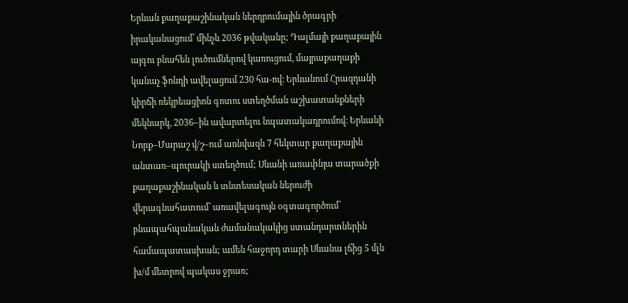Երևան քաղաքաշինական ներդրումային ծրագրի իրականացում՝ մինչև 2036 թվականը; Դալմայի քաղաքային այգու բնահեն լուծումներով կառուցում, մայրաքաղաքի կանաչ ֆոնդի ավելացում 230 հա-ով։ Երևանում Հրազդանի կիրճի ռեկրեացիոն գոտու ստեղծման աշխատանքների մեկնարկ, 2036–ին ավարտելու նպատակադրումով։ Երևանի Նորք–Մարաշ վ/շ–ում առնվազն 7 հեկտար քաղաքային անտառ–պուրակի ստեղծում; Սևանի առափնյա տարածքի քաղաքաշինական և տնտեսական ներուժի վերագնահատում՝ առավելագույն օգտագործում՝ բնապահպանական ժամանակակից ստանդարտներին համապատասխան; ամեն հաջորդ տարի Սևանա լճից 5 մլն խ/մ մետրով պակաս ջրառ;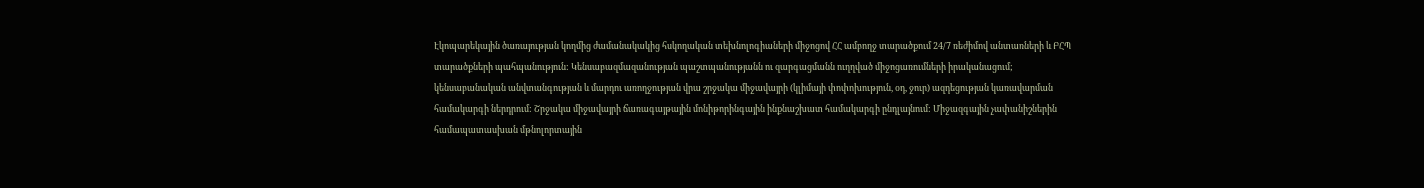Էկոպարեկային ծառայության կողմից ժամանակակից հսկողական տեխնոլոգիաների միջոցով ՀՀ ամբողջ տարածքում 24/7 ռեժիմով անտառների և ԲՀՊ տարածքների պահպանություն: Կենսաբազմազանության պաշտպանությանն ու զարգացմանն ուղղված միջոցառումների իրականացում; կենսաբանական անվտանգության և մարդու առողջության վրա շրջակա միջավայրի (կլիմայի փոփոխություն, օդ, ջուր) ազդեցության կառավարման համակարգի ներդրում: Շրջակա միջավայրի ճառագայթային մոնիթորինգային ինքնաշխատ համակարգի ընդլայնում: Միջազգային չափանիշներին համապատասխան մթնոլորտային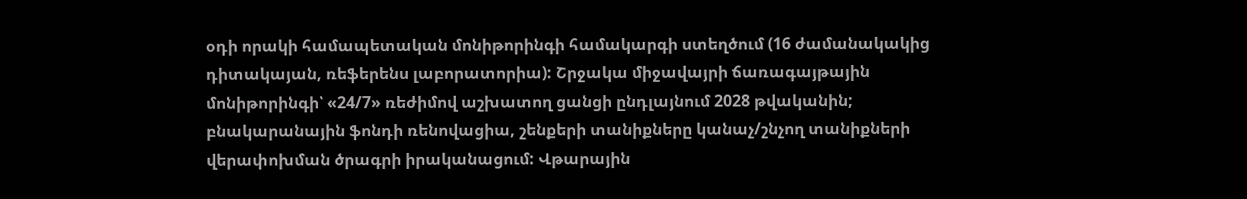օդի որակի համապետական մոնիթորինգի համակարգի ստեղծում (16 ժամանակակից դիտակայան, ռեֆերենս լաբորատորիա): Շրջակա միջավայրի ճառագայթային մոնիթորինգի՝ «24/7» ռեժիմով աշխատող ցանցի ընդլայնում 2028 թվականին; բնակարանային ֆոնդի ռենովացիա, շենքերի տանիքները կանաչ/շնչող տանիքների վերափոխման ծրագրի իրականացում: Վթարային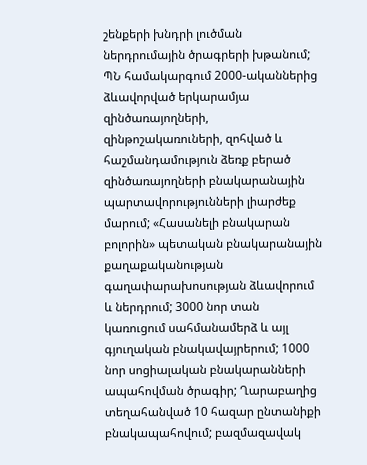շենքերի խնդրի լուծման ներդրումային ծրագրերի խթանում; ՊՆ համակարգում 2000-ականներից ձևավորված երկարամյա զինծառայողների, զինթոշակառուների, զոհված և հաշմանդամություն ձեռք բերած զինծառայողների բնակարանային պարտավորությունների լիարժեք մարում; «Հասանելի բնակարան բոլորին» պետական բնակարանային քաղաքականության գաղափարախոսության ձևավորում և ներդրում; 3000 նոր տան կառուցում սահմանամերձ և այլ գյուղական բնակավայրերում; 1000 նոր սոցիալական բնակարանների ապահովման ծրագիր; Ղարաբաղից տեղահանված 10 հազար ընտանիքի բնակապահովում; բազմազավակ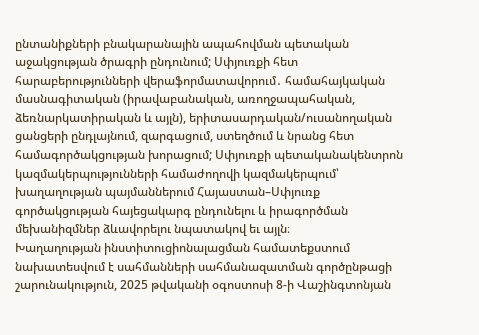ընտանիքների բնակարանային ապահովման պետական աջակցության ծրագրի ընդունում; Սփյուռքի հետ հարաբերությունների վերաֆորմատավորում․ համահայկական մասնագիտական (իրավաբանական, առողջապահական, ձեռնարկատիրական և այլն), երիտասարդական/ուսանողական ցանցերի ընդլայնում, զարգացում, ստեղծում և նրանց հետ համագործակցության խորացում; Սփյուռքի պետականակենտրոն կազմակերպությունների համաժողովի կազմակերպում՝ խաղաղության պայմաններում Հայաստան–Սփյուռք գործակցության հայեցակարգ ընդունելու և իրագործման մեխանիզմներ ձևավորելու նպատակով եւ այլն։
Խաղաղության ինստիտուցիոնալացման համատեքստում նախատեսվում է սահմանների սահմանազատման գործընթացի շարունակություն, 2025 թվականի օգոստոսի 8-ի Վաշինգտոնյան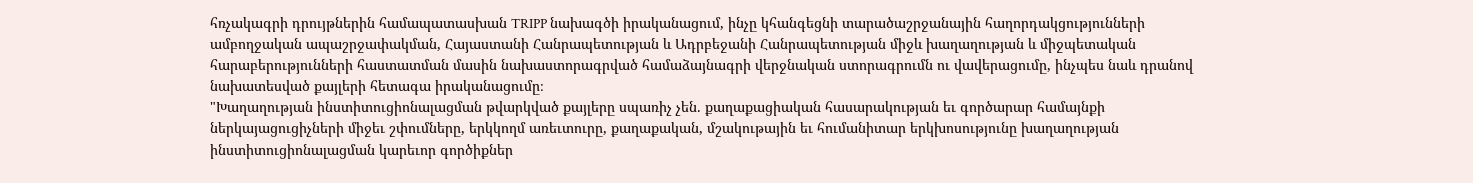հռչակագրի դրույթներին համապատասխան TRIPP նախագծի իրականացում, ինչը կհանգեցնի տարածաշրջանային հաղորդակցությունների ամբողջական ապաշրջափակման, Հայաստանի Հանրապետության և Ադրբեջանի Հանրապետության միջև խաղաղության և միջպետական հարաբերությունների հաստատման մասին նախաստորագրված համաձայնագրի վերջնական ստորագրումն ու վավերացումը, ինչպես նաև դրանով նախատեսված քայլերի հետագա իրականացումը։
"Խաղաղության ինստիտուցիոնալացման թվարկված քայլերը սպառիչ չեն. քաղաքացիական հասարակության եւ գործարար համայնքի ներկայացուցիչների միջեւ շփումները, երկկողմ առեւտուրը, քաղաքական, մշակութային եւ հումանիտար երկխոսությունը խաղաղության ինստիտուցիոնալացման կարեւոր գործիքներ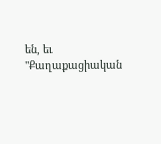են, եւ "Քաղաքացիական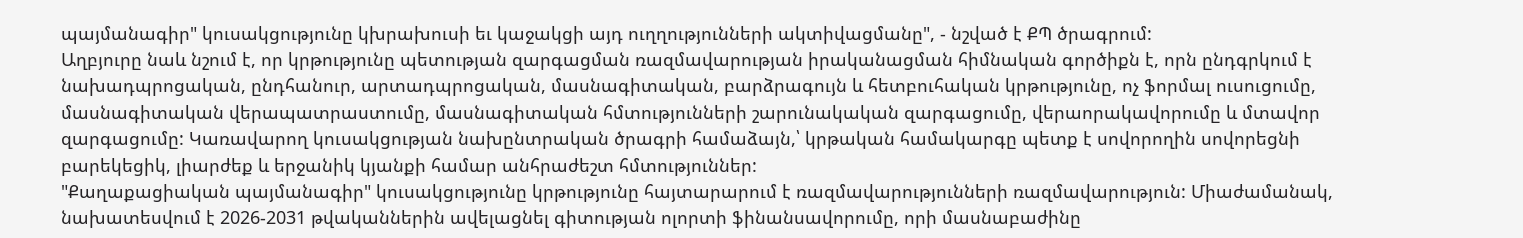պայմանագիր" կուսակցությունը կխրախուսի եւ կաջակցի այդ ուղղությունների ակտիվացմանը", - նշված է ՔՊ ծրագրում:
Աղբյուրը նաև նշում է, որ կրթությունը պետության զարգացման ռազմավարության իրականացման հիմնական գործիքն է, որն ընդգրկում է նախադպրոցական, ընդհանուր, արտադպրոցական, մասնագիտական, բարձրագույն և հետբուհական կրթությունը, ոչ ֆորմալ ուսուցումը, մասնագիտական վերապատրաստումը, մասնագիտական հմտությունների շարունակական զարգացումը, վերաորակավորումը և մտավոր զարգացումը: Կառավարող կուսակցության նախընտրական ծրագրի համաձայն,՝ կրթական համակարգը պետք է սովորողին սովորեցնի բարեկեցիկ, լիարժեք և երջանիկ կյանքի համար անհրաժեշտ հմտություններ:
"Քաղաքացիական պայմանագիր" կուսակցությունը կրթությունը հայտարարում է ռազմավարությունների ռազմավարություն: Միաժամանակ, նախատեսվում է 2026-2031 թվականներին ավելացնել գիտության ոլորտի ֆինանսավորումը, որի մասնաբաժինը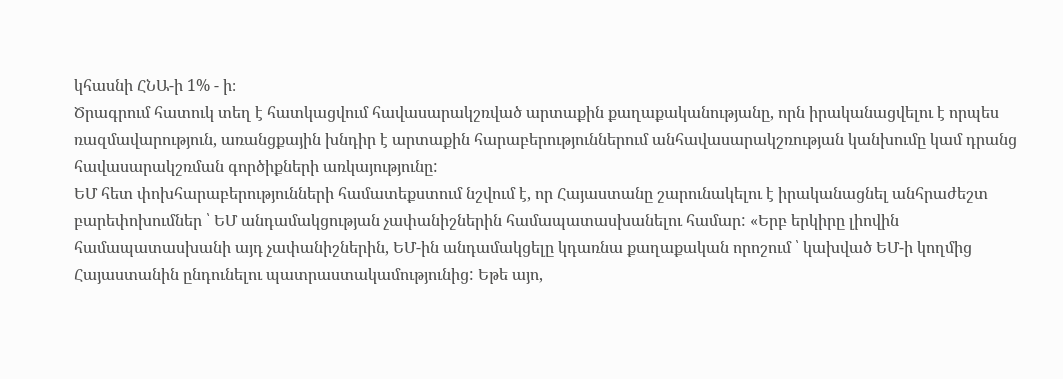կհասնի ՀՆԱ-ի 1% - ի։
Ծրագրում հատուկ տեղ է հատկացվում հավասարակշռված արտաքին քաղաքականությանը, որն իրականացվելու է որպես ռազմավարություն, առանցքային խնդիր է արտաքին հարաբերություններում անհավասարակշռության կանխումը կամ դրանց հավասարակշռման գործիքների առկայությունը:
ԵՄ հետ փոխհարաբերությունների համատեքստում նշվում է, որ Հայաստանը շարունակելու է իրականացնել անհրաժեշտ բարեփոխումներ ՝ ԵՄ անդամակցության չափանիշներին համապատասխանելու համար: «Երբ երկիրը լիովին համապատասխանի այդ չափանիշներին, ԵՄ-ին անդամակցելը կդառնա քաղաքական որոշում ՝ կախված ԵՄ-ի կողմից Հայաստանին ընդունելու պատրաստակամությունից: Եթե այո,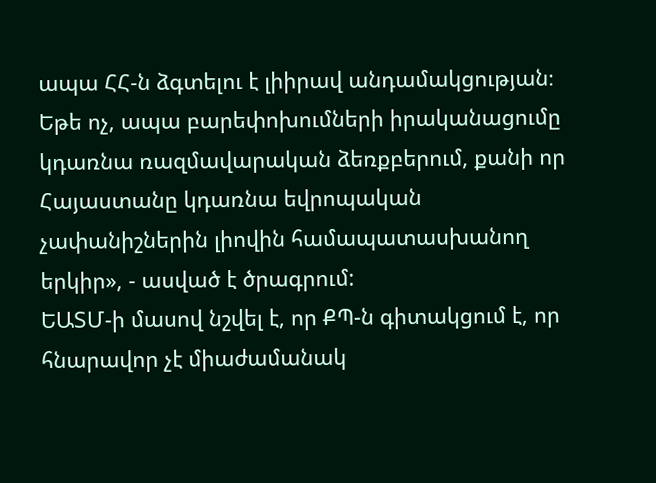ապա ՀՀ-ն ձգտելու է լիիրավ անդամակցության։ Եթե ոչ, ապա բարեփոխումների իրականացումը կդառնա ռազմավարական ձեռքբերում, քանի որ Հայաստանը կդառնա եվրոպական չափանիշներին լիովին համապատասխանող երկիր», - ասված է ծրագրում:
ԵԱՏՄ-ի մասով նշվել է, որ ՔՊ-ն գիտակցում է, որ հնարավոր չէ միաժամանակ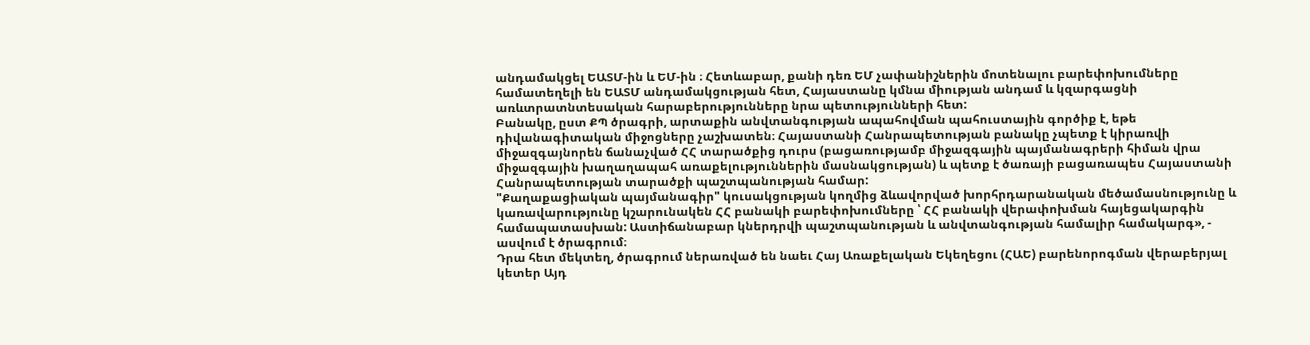անդամակցել ԵԱՏՄ-ին և ԵՄ-ին ։ Հետևաբար, քանի դեռ ԵՄ չափանիշներին մոտենալու բարեփոխումները համատեղելի են ԵԱՏՄ անդամակցության հետ, Հայաստանը կմնա միության անդամ և կզարգացնի առևտրատնտեսական հարաբերությունները նրա պետությունների հետ:
Բանակը, ըստ ՔՊ ծրագրի, արտաքին անվտանգության ապահովման պահուստային գործիք է, եթե դիվանագիտական միջոցները չաշխատեն։ Հայաստանի Հանրապետության բանակը չպետք է կիրառվի միջազգայնորեն ճանաչված ՀՀ տարածքից դուրս (բացառությամբ միջազգային պայմանագրերի հիման վրա միջազգային խաղաղապահ առաքելություններին մասնակցության) և պետք է ծառայի բացառապես Հայաստանի Հանրապետության տարածքի պաշտպանության համար:
"Քաղաքացիական պայմանագիր" կուսակցության կողմից ձևավորված խորհրդարանական մեծամասնությունը և կառավարությունը կշարունակեն ՀՀ բանակի բարեփոխումները ՝ ՀՀ բանակի վերափոխման հայեցակարգին համապատասխան: Աստիճանաբար կներդրվի պաշտպանության և անվտանգության համալիր համակարգ», - ասվում է ծրագրում։
Դրա հետ մեկտեղ, ծրագրում ներառված են նաեւ Հայ Առաքելական Եկեղեցու (ՀԱԵ) բարենորոգման վերաբերյալ կետեր Այդ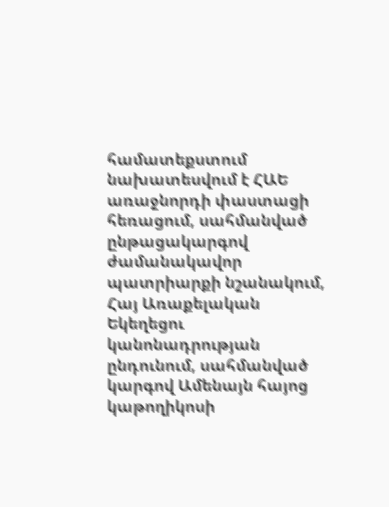համատեքստում նախատեսվում է ՀԱԵ առաջնորդի փաստացի հեռացում, սահմանված ընթացակարգով ժամանակավոր պատրիարքի նշանակում, Հայ Առաքելական Եկեղեցու կանոնադրության ընդունում, սահմանված կարգով Ամենայն հայոց կաթողիկոսի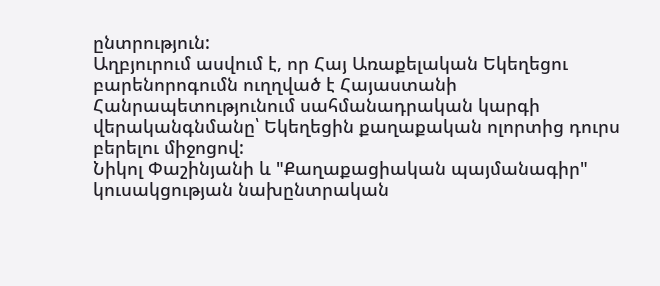ընտրություն:
Աղբյուրում ասվում է, որ Հայ Առաքելական Եկեղեցու բարենորոգումն ուղղված է Հայաստանի Հանրապետությունում սահմանադրական կարգի վերականգնմանը՝ Եկեղեցին քաղաքական ոլորտից դուրս բերելու միջոցով:
Նիկոլ Փաշինյանի և "Քաղաքացիական պայմանագիր" կուսակցության նախընտրական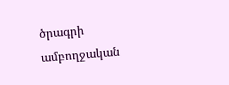ծրագրի ամբողջական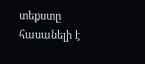տեքստը հասանելի է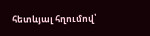հետևյալ հղումով՝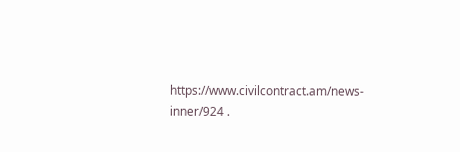https://www.civilcontract.am/news-inner/924 .